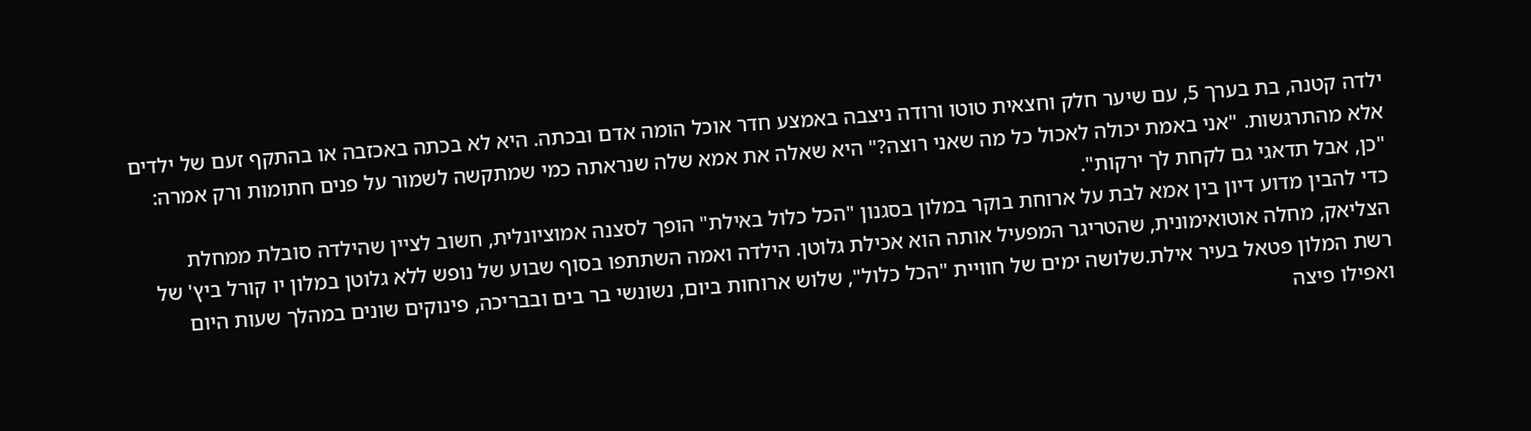ילדה קטנה, בת בערך 5, עם שיער חלק וחצאית טוטו ורודה ניצבה באמצע חדר אוכל הומה אדם ובכתה. היא לא בכתה באכזבה או בהתקף זעם של ילדים אלא מהתרגשות. "אני באמת יכולה לאכול כל מה שאני רוצה?" היא שאלה את אמא שלה שנראתה כמי שמתקשה לשמור על פנים חתומות ורק אמרה: "כן, אבל תדאגי גם לקחת לך ירקות".
כדי להבין מדוע דיון בין אמא לבת על ארוחת בוקר במלון בסגנון "הכל כלול באילת" הופך לסצנה אמוציונלית, חשוב לציין שהילדה סובלת ממחלת הצליאק, מחלה אוטואימונית, שהטריגר המפעיל אותה הוא אכילת גלוטן. הילדה ואמה השתתפו בסוף שבוע של נופש ללא גלוטן במלון יו קורל ביץ' של רשת המלון פטאל בעיר אילת.שלושה ימים של חוויית "הכל כלול", שלוש ארוחות ביום, נשונשי בר בים ובבריכה, פינוקים שונים במהלך שעות היום ואפילו פיצה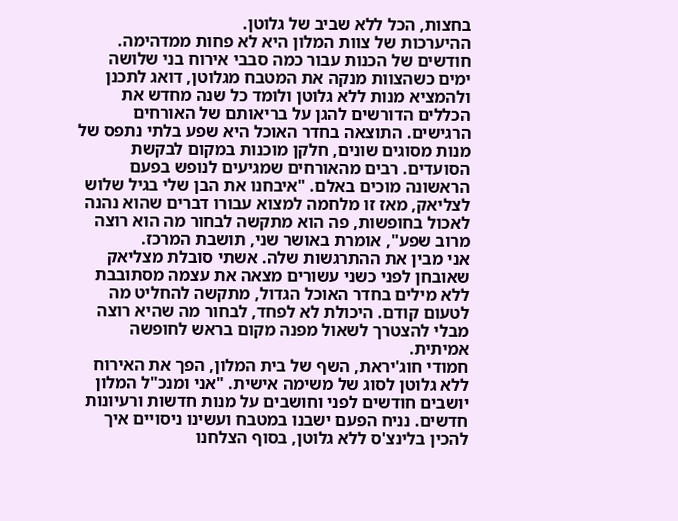בחצות, הכל ללא שביב של גלוטן.
ההיערכות של צוות המלון היא לא פחות ממדהימה. חודשים של הכנות עבור כמה סבבי אירוח בני שלושה ימים כשהצוות מנקה את המטבח מגלוטן, דואג לתכנן ולהמציא מנות ללא גלוטן ולומד כל שנה מחדש את הכללים הדורשים להגן על בריאותם של האורחים הרגישים. התוצאה בחדר האוכל היא שפע בלתי נתפס של מנות מסוגים שונים, חלקן מוכנות במקום לבקשת הסועדים. רבים מהאורחים שמגיעים לנופש בפעם הראשונה מוכים באלם. "איבחנו את הבן שלי בגיל שלוש לצליאק, מאז זו מלחמה למצוא עבורו דברים שהוא נהנה לאכול בחופשות, פה הוא מתקשה לבחור מה הוא רוצה מרוב שפע", אומרת באושר שני, תושבת המרכז.
אני מבין את ההתרגשות שלה. אשתי סובלת מצליאק שאובחן לפני כשני עשורים מצאה את עצמה מסתובבת ללא מילים בחדר האוכל הגדול, מתקשה להחליט מה לטעום קודם. היכולת לא לפחד, לבחור מה שהיא רוצה מבלי להצטרך לשאול מפנה מקום בראש לחופשה אמיתית.
חמודי חוג'יראת, השף של בית המלון, הפך את האירוח ללא גלוטן לסוג של משימה אישית. "אני ומנכ"ל המלון יושבים חודשים לפני וחושבים על מנות חדשות ורעיונות חדשים. נניח הפעם ישבנו במטבח ועשינו ניסויים איך להכין בלינצ'ס ללא גלוטן, בסוף הצלחנו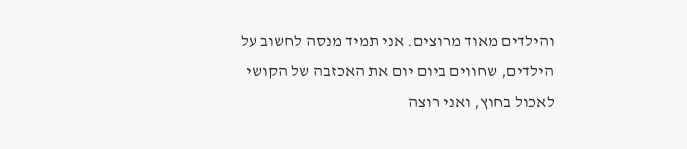והילדים מאוד מרוצים. אני תמיד מנסה לחשוב על הילדים, שחווים ביום יום את האכזבה של הקושי לאכול בחוץ, ואני רוצה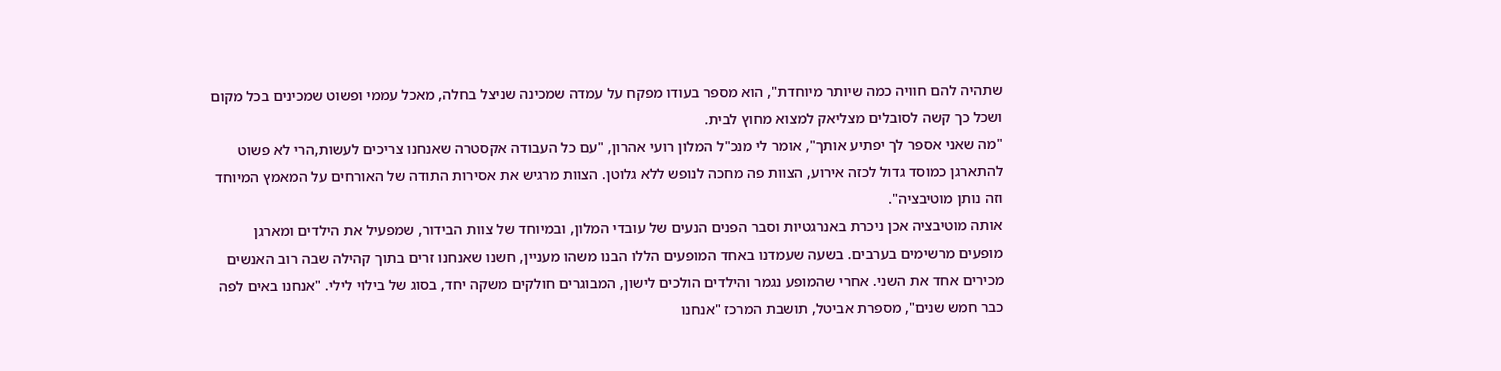שתהיה להם חוויה כמה שיותר מיוחדת", הוא מספר בעודו מפקח על עמדה שמכינה שניצל בחלה, מאכל עממי ופשוט שמכינים בכל מקום ושכל כך קשה לסובלים מצליאק למצוא מחוץ לבית.
"מה שאני אספר לך יפתיע אותך", אומר לי מנכ"ל המלון רועי אהרון, "עם כל העבודה אקסטרה שאנחנו צריכים לעשות,הרי לא פשוט להתארגן כמוסד גדול לכזה אירוע, הצוות פה מחכה לנופש ללא גלוטן. הצוות מרגיש את אסירות התודה של האורחים על המאמץ המיוחד וזה נותן מוטיבציה".
אותה מוטיבציה אכן ניכרת באנרגטיות וסבר הפנים הנעים של עובדי המלון, ובמיוחד של צוות הבידור, שמפעיל את הילדים ומארגן מופעים מרשימים בערבים. בשעה שעמדנו באחד המופעים הללו הבנו משהו מעניין, חשנו שאנחנו זרים בתוך קהילה שבה רוב האנשים מכירים אחד את השני. אחרי שהמופע נגמר והילדים הולכים לישון, המבוגרים חולקים משקה יחד, בסוג של בילוי לילי. "אנחנו באים לפה כבר חמש שנים", מספרת אביטל, תושבת המרכז "אנחנו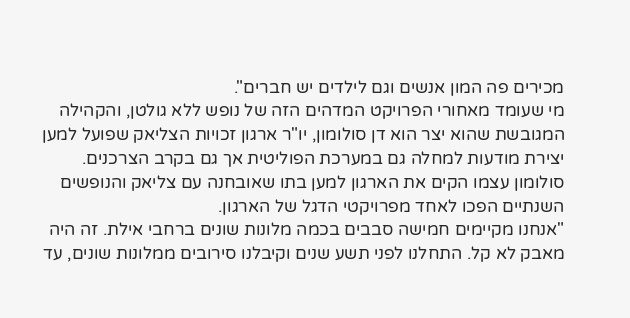מכירים פה המון אנשים וגם לילדים יש חברים".
מי שעומד מאחורי הפרויקט המדהים הזה של נופש ללא גולטן, והקהילה המגובשת שהוא יצר הוא דן סולומון, יו"ר ארגון זכויות הצליאק שפועל למען יצירת מודעות למחלה גם במערכת הפוליטית אך גם בקרב הצרכנים. סולומון עצמו הקים את הארגון למען בתו שאובחנה עם צליאק והנופשים השנתיים הפכו לאחד מפרויקטי הדגל של הארגון.
"אנחנו מקיימים חמישה סבבים בכמה מלונות שונים ברחבי אילת. זה היה מאבק לא קל. התחלנו לפני תשע שנים וקיבלנו סירובים ממלונות שונים, עד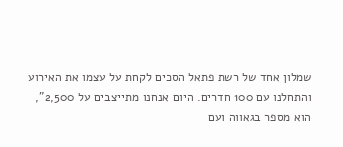שמלון אחד של רשת פתאל הסכים לקחת על עצמו את האירוע והתחלנו עם 100 חדרים. היום אנחנו מתייצבים על 2,500", הוא מספר בגאווה ועם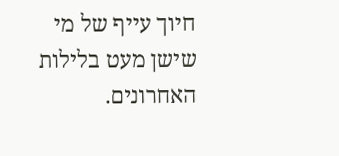חיוך עייף של מי שישן מעט בלילות האחרונים.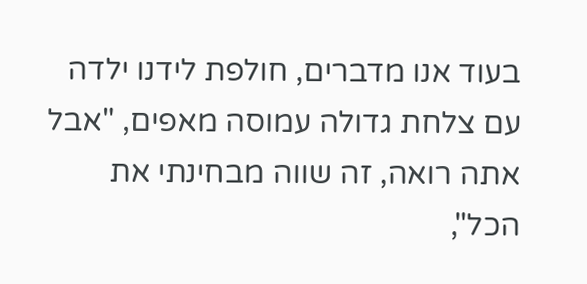בעוד אנו מדברים, חולפת לידנו ילדה עם צלחת גדולה עמוסה מאפים, "אבל אתה רואה, זה שווה מבחינתי את הכל",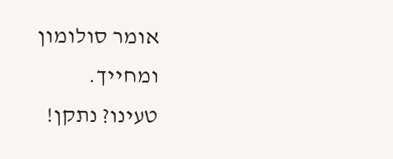אומר סולומון ומחייך.
טעינו? נתקן!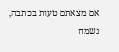אם מצאתם טעות בכתבה, נשמח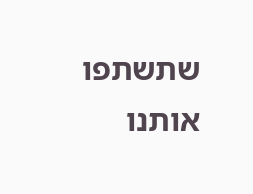שתשתפו אותנו